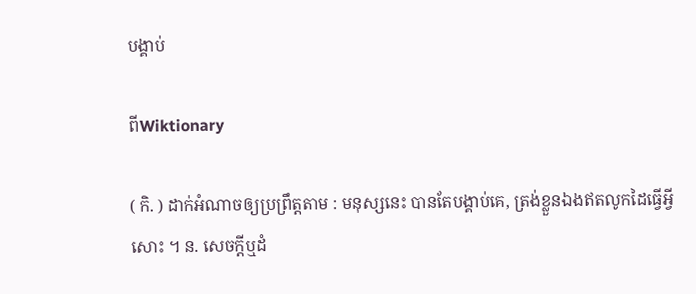បង្គាប់

ពីWiktionary

( កិ. ) ដាក់អំណាចឲ្យប្រព្រឹត្តតាម : មនុស្សនេះ បានតែបង្គាប់គេ, ត្រង់ខ្លួនឯងឥតលូកដៃធ្វើអ្វីសោះ ។ ន. សេចក្ដីឬដំ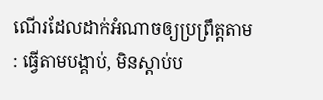ណើរដែលដាក់អំណាចឲ្យប្រព្រឹត្តតាម : ធ្វើតាមបង្គាប់, មិនស្ដាប់ប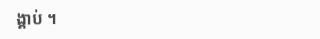ង្គាប់ ។